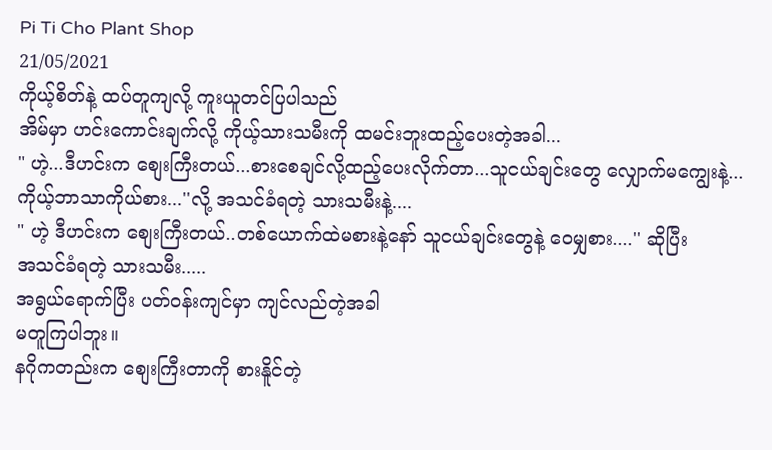Pi Ti Cho Plant Shop
21/05/2021
ကိုယ့်စိတ်နဲ့ ထပ်တူကျလို့ ကူးယူတင်ပြပါသည်
အိမ်မှာ ဟင်းကောင်းချက်လို့ ကိုယ့်သားသမီးကို ထမင်းဘူးထည့်ပေးတဲ့အခါ...
" ဟဲ့...ဒီဟင်းက စျေးကြီးတယ်...စားစေချင်လို့ထည့်ပေးလိုက်တာ...သူငယ်ချင်းတွေ လျှောက်မကျွေးနဲ့...ကိုယ့်ဘာသာကိုယ်စား...''လို့ အသင်ခံရတဲ့ သားသမီးနဲ့....
" ဟဲ့ ဒီဟင်းက စျေးကြီးတယ်..တစ်ယောက်ထဲမစားနဲ့နော် သူငယ်ချင်းတွေနဲ့ ဝေမျှစား....'' ဆိုပြီး
အသင်ခံရတဲ့ သားသမီး.....
အရွယ်ရောက်ပြီး ပတ်ဝန်းကျင်မှာ ကျင်လည်တဲ့အခါ
မတူကြပါဘူး။
နဂိုကတည်းက စျေးကြီးတာကို စားနိူင်တဲ့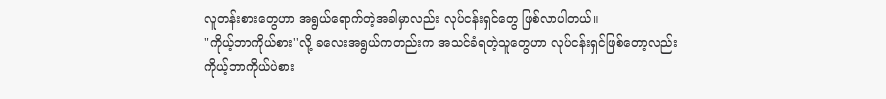လူတန်းစားတွေဟာ အရွယ်ရောက်တဲ့အခါမှာလည်း လုပ်ငန်းရှင်တွေ ဖြစ်လာပါတယ်။
"ကိုယ့်ဘာကိုယ်စား''လို့ ခလေးအရွယ်ကတည်းက အသင်ခံရတဲ့သူတွေဟာ လုပ်ငန်းရှင်ဖြစ်တော့လည်း
ကိုယ့်ဘာကိုယ်ပဲစား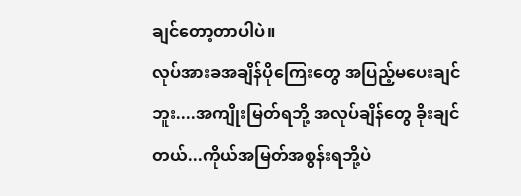ချင်တော့တာပါပဲ။
လုပ်အားခအချိန်ပိုကြေးတွေ အပြည့်မပေးချင်ဘူး....အကျိုးမြတ်ရဘို့ အလုပ်ချိန်တွေ ခိုးချင်တယ်...ကိုယ်အမြတ်အစွန်းရဘို့ပဲ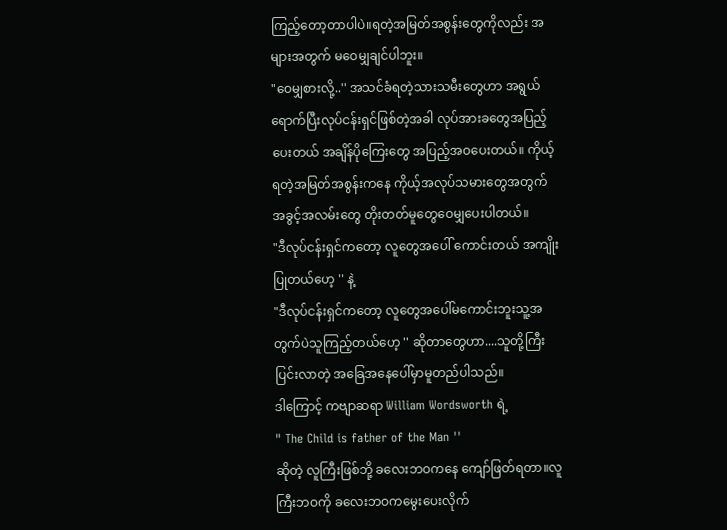ကြည့်တော့တာပါပဲ။ရတဲ့အမြတ်အစွန်းတွေကိုလည်း အများအတွက် မဝေမျှချင်ပါဘူး။
"ဝေမျှစားလို့..'' အသင်ခံရတဲ့သားသမီးတွေဟာ အရွယ်ရောက်ပြီးလုပ်ငန်းရှင်ဖြစ်တဲ့အခါ လုပ်အားခတွေအပြည့်ပေးတယ် အချိန်ပိုကြေးတွေ အပြည့်အဝပေးတယ်။ ကိုယ့်ရတဲ့အမြတ်အစွန်းကနေ ကိုယ့်အလုပ်သမားတွေအတွက် အခွင့်အလမ်းတွေ တိုးတတ်မူတွေဝေမျှပေးပါတယ်။
"ဒီလုပ်ငန်းရှင်ကတော့ လူတွေအပေါ် ကောင်းတယ် အကျိုးပြုတယ်ဟေ့ '' နဲ့
"ဒီလုပ်ငန်းရှင်ကတော့ လူတွေအပေါ်မကောင်းဘူးသူ့အတွက်ပဲသူကြည့်တယ်ဟေ့ '' ဆိုတာတွေဟာ....သူတို့ကြီးပြင်းလာတဲ့ အခြေအနေပေါ်မှာမူတည်ပါသည်။
ဒါကြောင့် ကဗျာဆရာ William Wordsworth ရဲ့
" The Child is father of the Man ''
ဆိုတဲ့ လူကြီးဖြစ်ဘို့ ခလေးဘဝကနေ ကျော်ဖြတ်ရတာ။လူကြီးဘဝကို ခလေးဘဝကမွေးပေးလိုက်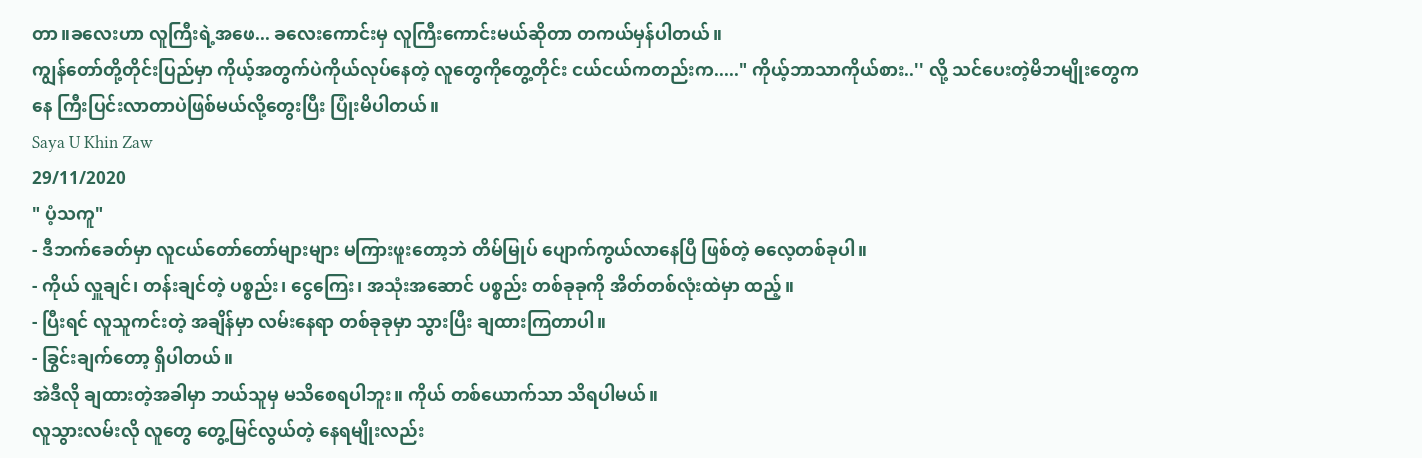တာ။ခလေးဟာ လူကြီးရဲ့အဖေ... ခလေးကောင်းမှ လူကြီးကောင်းမယ်ဆိုတာ တကယ်မှန်ပါတယ်။
ကျွန်တော်တို့တိုင်းပြည်မှာ ကိုယ့်အတွက်ပဲကိုယ်လုပ်နေတဲ့ လူတွေကိုတွေ့တိုင်း ငယ်ငယ်ကတည်းက....." ကိုယ့်ဘာသာကိုယ်စား..'' လို့ သင်ပေးတဲ့မိဘမျိုးတွေကနေ ကြီးပြင်းလာတာပဲဖြစ်မယ်လို့တွေးပြီး ပြုံးမိပါတယ်။
Saya U Khin Zaw
29/11/2020
" ပံ့သကူ"
- ဒီဘက်ခေတ်မှာ လူငယ်တော်တော်များများ မကြားဖူးတော့ဘဲ တိမ်မြုပ် ပျောက်ကွယ်လာနေပြီ ဖြစ်တဲ့ ဓလေ့တစ်ခုပါ။
- ကိုယ် လှူချင်၊ တန်းချင်တဲ့ ပစ္စည်း၊ ငွေကြေး၊ အသုံးအဆောင် ပစ္စည်း တစ်ခုခုကို အိတ်တစ်လုံးထဲမှာ ထည့်။
- ပြီးရင် လူသူကင်းတဲ့ အချိန်မှာ လမ်းနေရာ တစ်ခုခုမှာ သွားပြီး ချထားကြတာပါ။
- ခြွင်းချက်တော့ ရှိပါတယ်။
အဲဒီလို ချထားတဲ့အခါမှာ ဘယ်သူမှ မသိစေရပါဘူး။ ကိုယ် တစ်ယောက်သာ သိရပါမယ်။
လူသွားလမ်းလို လူတွေ တွေ့မြင်လွယ်တဲ့ နေရမျိုးလည်း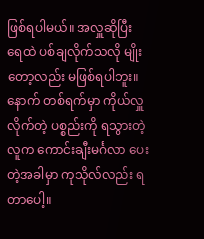ဖြစ်ရပါမယ်။ အလှူဆိုပြီး ရေထဲ ပစ်ချလိုက်သလို မျိုးတော့လည်း မဖြစ်ရပါဘူး။
နောက် တစ်ရက်မှာ ကိုယ်လှူလိုက်တဲ့ ပစ္စည်းကို ရသွားတဲ့ လူက ကောင်းချီးမင်္ဂလာ ပေးတဲ့အခါမှာ ကုသိုလ်လည်း ရတာပေါ့။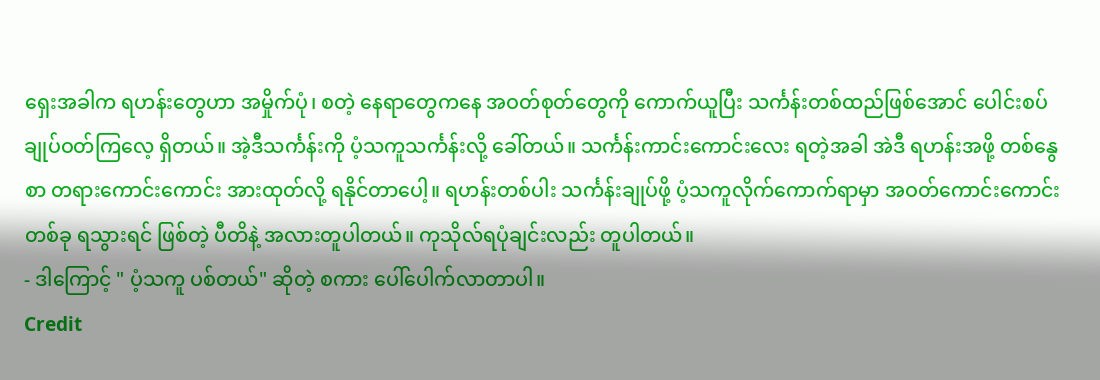ရှေးအခါက ရဟန်းတွေဟာ အမှိုက်ပုံ၊ စတဲ့ နေရာတွေကနေ အဝတ်စုတ်တွေကို ကောက်ယူပြီး သင်္ကန်းတစ်ထည်ဖြစ်အောင် ပေါင်းစပ် ချုပ်ဝတ်ကြလေ့ ရှိတယ်။ အဲ့ဒီသင်္ကန်းကို ပံ့သကူသင်္ကန်းလို့ ခေါ်တယ်။ သင်္ကန်းကာင်းကောင်းလေး ရတဲ့အခါ အဲဒီ ရဟန်းအဖို့ တစ်နွေစာ တရားကောင်းကောင်း အားထုတ်လို့ ရနိုင်တာပေါ့။ ရဟန်းတစ်ပါး သင်္ကန်းချုပ်ဖို့ ပံ့သကူလိုက်ကောက်ရာမှာ အဝတ်ကောင်းကောင်း တစ်ခု ရသွားရင် ဖြစ်တဲ့ ပီတိနဲ့ အလားတူပါတယ်။ ကုသိုလ်ရပုံချင်းလည်း တူပါတယ်။
- ဒါကြောင့် " ပံ့သကူ ပစ်တယ်" ဆိုတဲ့ စကား ပေါ်ပေါက်လာတာပါ။
Credit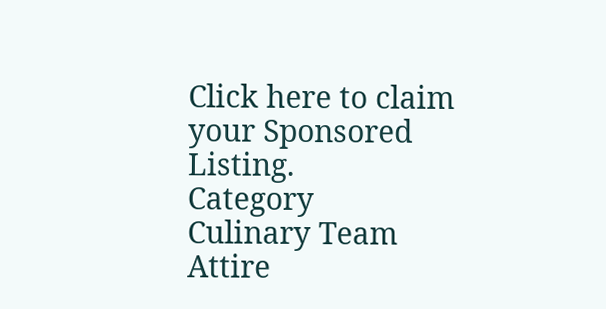Click here to claim your Sponsored Listing.
Category
Culinary Team
Attire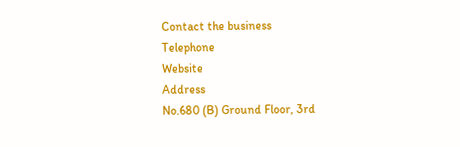Contact the business
Telephone
Website
Address
No.680 (B) Ground Floor, 3rd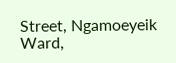Street, Ngamoeyeik Ward,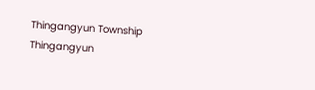Thingangyun Township
Thingangyun